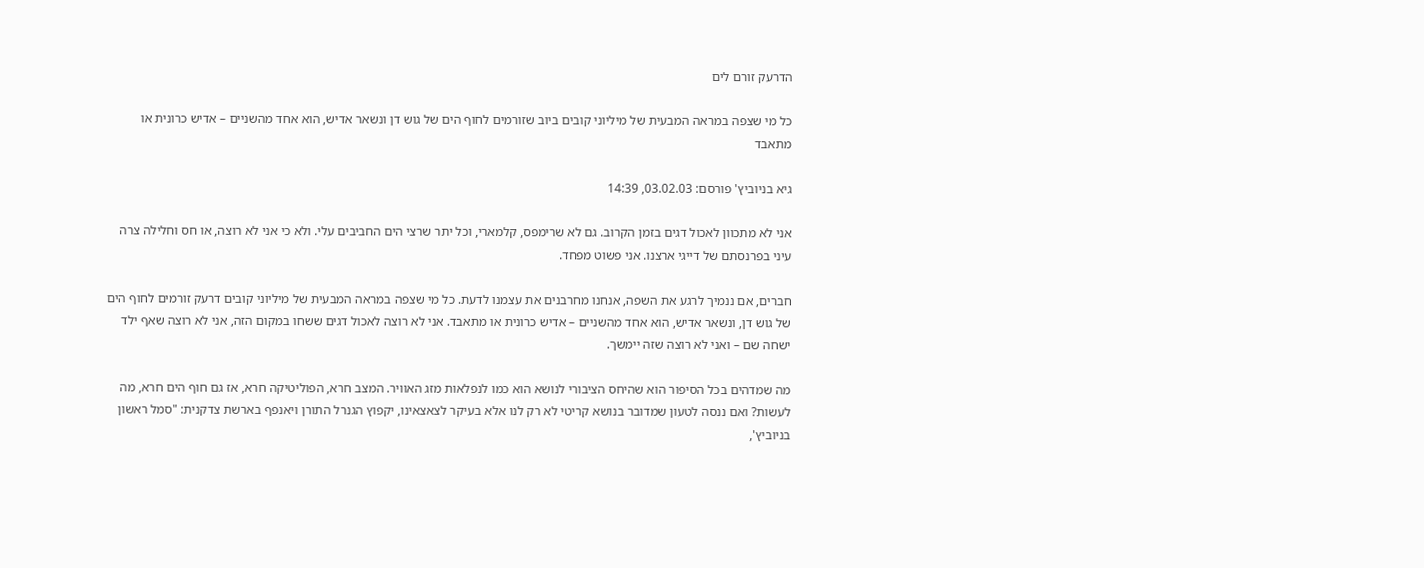הדרעק זורם לים

כל מי שצפה במראה המבעית של מיליוני קובים ביוב שזורמים לחוף הים של גוש דן ונשאר אדיש, הוא אחד מהשניים – אדיש כרונית או מתאבד

גיא בניוביץ' פורסם: 03.02.03, 14:39

אני לא מתכוון לאכול דגים בזמן הקרוב. גם לא שרימפס, קלמארי, וכל יתר שרצי הים החביבים עלי. ולא כי אני לא רוצה, או חס וחלילה צרה עיני בפרנסתם של דייגי ארצנו. אני פשוט מפחד.

חברים, אם ננמיך לרגע את השפה, אנחנו מחרבנים את עצמנו לדעת. כל מי שצפה במראה המבעית של מיליוני קובים דרעק זורמים לחוף הים של גוש דן, ונשאר אדיש, הוא אחד מהשניים – אדיש כרונית או מתאבד. אני לא רוצה לאכול דגים ששחו במקום הזה, אני לא רוצה שאף ילד ישחה שם – ואני לא רוצה שזה יימשך.

מה שמדהים בכל הסיפור הוא שהיחס הציבורי לנושא הוא כמו לנפלאות מזג האוויר. המצב חרא, הפוליטיקה חרא, אז גם חוף הים חרא, מה לעשות? ואם ננסה לטעון שמדובר בנושא קריטי לא רק לנו אלא בעיקר לצאצאינו, יקפוץ הגנרל התורן ויאנפף בארשת צדקנית: "סמל ראשון בניוביץ',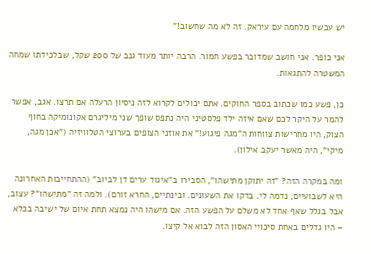יש עכשיו מלחמה עם עיראק. זה לא מה שחשוב!"

אני כופר. אני חושב שמדובר בפשע חמור. הרבה יותר מעוד גנב של 200 שקל, שבלכידתו שמחה המשטרה להתגאות.

כן, פשע כמו שכתוב בספר החוקים. אתם יכולים לקרוא לזה ניסיון הרעלה אם תרצו. אגב, אפשר להמר על היקר לכם שאם איזה ילד פלסטיני היה נתפס שופך שני מיליגרם אקונומיקה בחוף הצוק, היו מחרישות צווחות ה"מגה פיגוע!" את אוזני הצופים בערוצי הטלוויזיה ("אכן מגה, מיקי", היה מאשר יעקב אילון).

ומה במקרה הזה? "זה יתוקן מתישהו", הסבירו ב"איגוד ערים דן לביוב" (ההתחייבות האחרונה היא לשבועיים, נדמה לי. בדקו את השעונים. ובינתיים, החרא זורם). ולמה זה "מתישהו"? עצוב, אבל בגלל שאף אחד לא משלם על הפשע הזה. אם מישהו היה נמצא תחת איום של ישיבה בכלא – היו גדלים באחת סיכויי האסון הזה לבוא אל קיצו.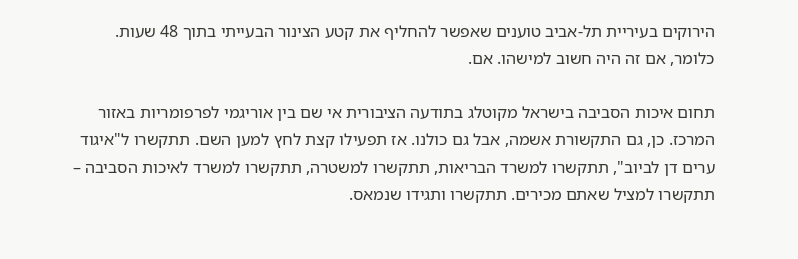הירוקים בעיריית תל-אביב טוענים שאפשר להחליף את קטע הצינור הבעייתי בתוך 48 שעות. כלומר, אם זה היה חשוב למישהו. אם.

תחום איכות הסביבה בישראל מקוטלג בתודעה הציבורית אי שם בין אוריגמי לפרפומריות באזור המרכז. כן, גם התקשורת אשמה, אבל גם כולנו. אז תפעילו קצת לחץ למען השם. תתקשרו ל"איגוד ערים דן לביוב", תתקשרו למשרד הבריאות, תתקשרו למשטרה, תתקשרו למשרד לאיכות הסביבה – תתקשרו למציל שאתם מכירים. תתקשרו ותגידו שנמאס.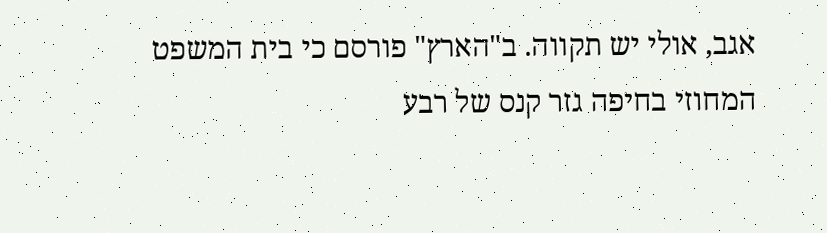אגב, אולי יש תקווה. ב"הארץ" פורסם כי בית המשפט המחוזי בחיפה גזר קנס של רבע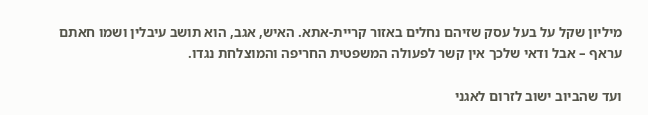מיליון שקל על בעל עסק שזיהם נחלים באזור קריית-אתא. האיש, אגב, הוא תושב עיבלין ושמו חאתם עראף – אבל ודאי שלכך אין קשר לפעולה המשפטית החריפה והמוצלחת נגדו.

ועד שהביוב ישוב לזרום לאגני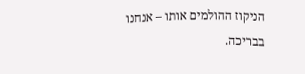הניקוז ההולמים אותו – אנחנו בבריכה.